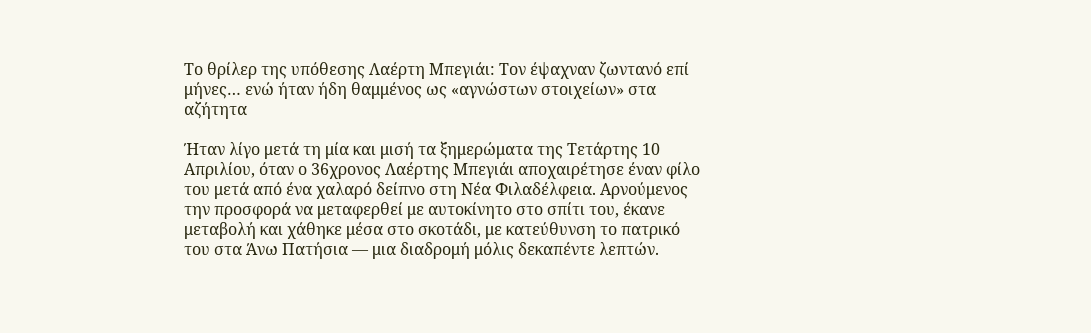Το θρίλερ της υπόθεσης Λαέρτη Μπεγιάι: Τον έψαχναν ζωντανό επί μήνες… ενώ ήταν ήδη θαμμένος ως «αγνώστων στοιχείων» στα αζήτητα

Ήταν λίγο μετά τη μία και μισή τα ξημερώματα της Τετάρτης 10 Απριλίου, όταν ο 36χρονος Λαέρτης Μπεγιάι αποχαιρέτησε έναν φίλο του μετά από ένα χαλαρό δείπνο στη Νέα Φιλαδέλφεια. Αρνούμενος την προσφορά να μεταφερθεί με αυτοκίνητο στο σπίτι του, έκανε μεταβολή και χάθηκε μέσα στο σκοτάδι, με κατεύθυνση το πατρικό του στα Άνω Πατήσια — μια διαδρομή μόλις δεκαπέντε λεπτών.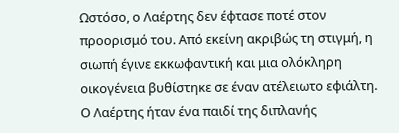Ωστόσο, ο Λαέρτης δεν έφτασε ποτέ στον προορισμό του. Από εκείνη ακριβώς τη στιγμή, η σιωπή έγινε εκκωφαντική και μια ολόκληρη οικογένεια βυθίστηκε σε έναν ατέλειωτο εφιάλτη.
Ο Λαέρτης ήταν ένα παιδί της διπλανής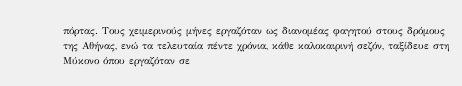πόρτας. Τους χειμερινούς μήνες εργαζόταν ως διανομέας φαγητού στους δρόμους της Αθήνας, ενώ τα τελευταία πέντε χρόνια, κάθε καλοκαιρινή σεζόν, ταξίδευε στη Μύκονο όπου εργαζόταν σε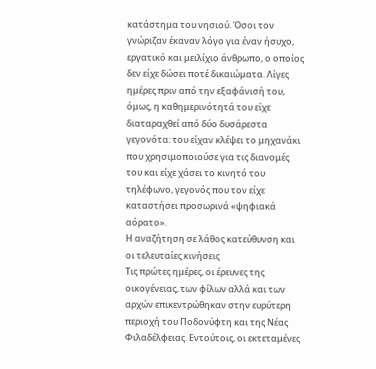κατάστημα του νησιού. Όσοι τον γνώριζαν έκαναν λόγο για έναν ήσυχο, εργατικό και μειλίχιο άνθρωπο, ο οποίος δεν είχε δώσει ποτέ δικαιώματα. Λίγες ημέρες πριν από την εξαφάνισή του, όμως, η καθημερινότητά του είχε διαταραχθεί από δύο δυσάρεστα γεγονότα: του είχαν κλέψει το μηχανάκι που χρησιμοποιούσε για τις διανομές του και είχε χάσει το κινητό του τηλέφωνο, γεγονός που τον είχε καταστήσει προσωρινά «ψηφιακά αόρατο».
Η αναζήτηση σε λάθος κατεύθυνση και οι τελευταίες κινήσεις
Τις πρώτες ημέρες, οι έρευνες της οικογένειας, των φίλων αλλά και των αρχών επικεντρώθηκαν στην ευρύτερη περιοχή του Ποδονύφτη και της Νέας Φιλαδέλφειας. Εντούτοις, οι εκτεταμένες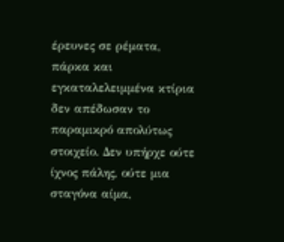έρευνες σε ρέματα, πάρκα και εγκαταλελειμμένα κτίρια δεν απέδωσαν το παραμικρό απολύτως στοιχείο. Δεν υπήρχε ούτε ίχνος πάλης, ούτε μια σταγόνα αίμα,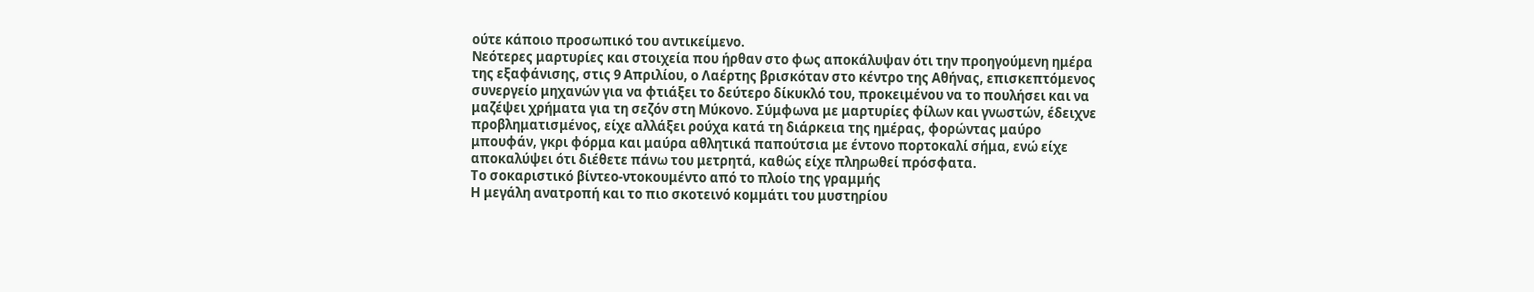ούτε κάποιο προσωπικό του αντικείμενο.
Νεότερες μαρτυρίες και στοιχεία που ήρθαν στο φως αποκάλυψαν ότι την προηγούμενη ημέρα της εξαφάνισης, στις 9 Απριλίου, ο Λαέρτης βρισκόταν στο κέντρο της Αθήνας, επισκεπτόμενος συνεργείο μηχανών για να φτιάξει το δεύτερο δίκυκλό του, προκειμένου να το πουλήσει και να μαζέψει χρήματα για τη σεζόν στη Μύκονο. Σύμφωνα με μαρτυρίες φίλων και γνωστών, έδειχνε προβληματισμένος, είχε αλλάξει ρούχα κατά τη διάρκεια της ημέρας, φορώντας μαύρο μπουφάν, γκρι φόρμα και μαύρα αθλητικά παπούτσια με έντονο πορτοκαλί σήμα, ενώ είχε αποκαλύψει ότι διέθετε πάνω του μετρητά, καθώς είχε πληρωθεί πρόσφατα.
Το σοκαριστικό βίντεο-ντοκουμέντο από το πλοίο της γραμμής
Η μεγάλη ανατροπή και το πιο σκοτεινό κομμάτι του μυστηρίου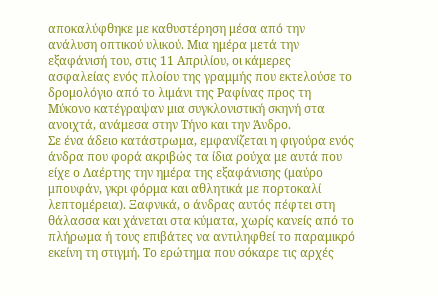αποκαλύφθηκε με καθυστέρηση μέσα από την ανάλυση οπτικού υλικού. Μια ημέρα μετά την εξαφάνισή του, στις 11 Απριλίου, οι κάμερες ασφαλείας ενός πλοίου της γραμμής που εκτελούσε το δρομολόγιο από το λιμάνι της Ραφίνας προς τη Μύκονο κατέγραψαν μια συγκλονιστική σκηνή στα ανοιχτά, ανάμεσα στην Τήνο και την Άνδρο.
Σε ένα άδειο κατάστρωμα, εμφανίζεται η φιγούρα ενός άνδρα που φορά ακριβώς τα ίδια ρούχα με αυτά που είχε ο Λαέρτης την ημέρα της εξαφάνισης (μαύρο μπουφάν, γκρι φόρμα και αθλητικά με πορτοκαλί λεπτομέρεια). Ξαφνικά, ο άνδρας αυτός πέφτει στη θάλασσα και χάνεται στα κύματα, χωρίς κανείς από το πλήρωμα ή τους επιβάτες να αντιληφθεί το παραμικρό εκείνη τη στιγμή. Το ερώτημα που σόκαρε τις αρχές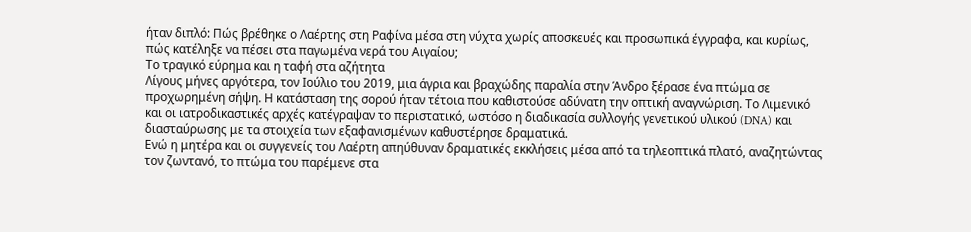ήταν διπλό: Πώς βρέθηκε ο Λαέρτης στη Ραφίνα μέσα στη νύχτα χωρίς αποσκευές και προσωπικά έγγραφα, και κυρίως, πώς κατέληξε να πέσει στα παγωμένα νερά του Αιγαίου;
Το τραγικό εύρημα και η ταφή στα αζήτητα
Λίγους μήνες αργότερα, τον Ιούλιο του 2019, μια άγρια και βραχώδης παραλία στην Άνδρο ξέρασε ένα πτώμα σε προχωρημένη σήψη. Η κατάσταση της σορού ήταν τέτοια που καθιστούσε αδύνατη την οπτική αναγνώριση. Το Λιμενικό και οι ιατροδικαστικές αρχές κατέγραψαν το περιστατικό, ωστόσο η διαδικασία συλλογής γενετικού υλικού (DNA) και διασταύρωσης με τα στοιχεία των εξαφανισμένων καθυστέρησε δραματικά.
Ενώ η μητέρα και οι συγγενείς του Λαέρτη απηύθυναν δραματικές εκκλήσεις μέσα από τα τηλεοπτικά πλατό, αναζητώντας τον ζωντανό, το πτώμα του παρέμενε στα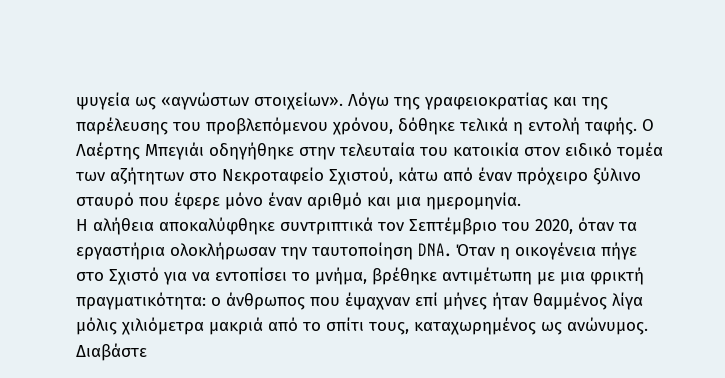ψυγεία ως «αγνώστων στοιχείων». Λόγω της γραφειοκρατίας και της παρέλευσης του προβλεπόμενου χρόνου, δόθηκε τελικά η εντολή ταφής. Ο Λαέρτης Μπεγιάι οδηγήθηκε στην τελευταία του κατοικία στον ειδικό τομέα των αζήτητων στο Νεκροταφείο Σχιστού, κάτω από έναν πρόχειρο ξύλινο σταυρό που έφερε μόνο έναν αριθμό και μια ημερομηνία.
Η αλήθεια αποκαλύφθηκε συντριπτικά τον Σεπτέμβριο του 2020, όταν τα εργαστήρια ολοκλήρωσαν την ταυτοποίηση DNA. Όταν η οικογένεια πήγε στο Σχιστό για να εντοπίσει το μνήμα, βρέθηκε αντιμέτωπη με μια φρικτή πραγματικότητα: ο άνθρωπος που έψαχναν επί μήνες ήταν θαμμένος λίγα μόλις χιλιόμετρα μακριά από το σπίτι τους, καταχωρημένος ως ανώνυμος.
Διαβάστε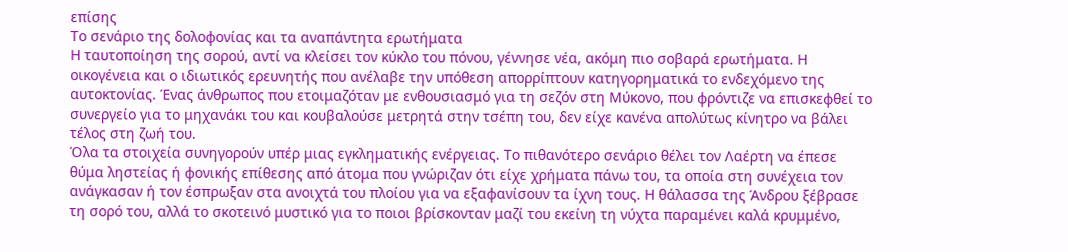επίσης
Το σενάριο της δολοφονίας και τα αναπάντητα ερωτήματα
Η ταυτοποίηση της σορού, αντί να κλείσει τον κύκλο του πόνου, γέννησε νέα, ακόμη πιο σοβαρά ερωτήματα. Η οικογένεια και ο ιδιωτικός ερευνητής που ανέλαβε την υπόθεση απορρίπτουν κατηγορηματικά το ενδεχόμενο της αυτοκτονίας. Ένας άνθρωπος που ετοιμαζόταν με ενθουσιασμό για τη σεζόν στη Μύκονο, που φρόντιζε να επισκεφθεί το συνεργείο για το μηχανάκι του και κουβαλούσε μετρητά στην τσέπη του, δεν είχε κανένα απολύτως κίνητρο να βάλει τέλος στη ζωή του.
Όλα τα στοιχεία συνηγορούν υπέρ μιας εγκληματικής ενέργειας. Το πιθανότερο σενάριο θέλει τον Λαέρτη να έπεσε θύμα ληστείας ή φονικής επίθεσης από άτομα που γνώριζαν ότι είχε χρήματα πάνω του, τα οποία στη συνέχεια τον ανάγκασαν ή τον έσπρωξαν στα ανοιχτά του πλοίου για να εξαφανίσουν τα ίχνη τους. Η θάλασσα της Άνδρου ξέβρασε τη σορό του, αλλά το σκοτεινό μυστικό για το ποιοι βρίσκονταν μαζί του εκείνη τη νύχτα παραμένει καλά κρυμμένο,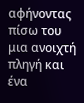αφήνοντας πίσω του μια ανοιχτή πληγή και ένα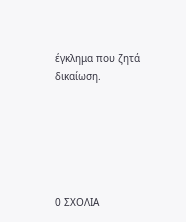έγκλημα που ζητά δικαίωση.






0 ΣΧΟΛΙΑ